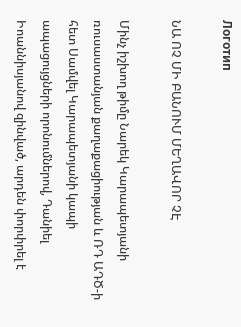Логотип

ՆԱ ՈՉ ՄԻ ԲԱՆՈՒՄ ՄԵՂԱՎՈՐ ՉԷ

Մինչ իշխող թիմը Նարեկ Կարապետյանի ռուսաստանյան քաղաքացիության և ՌԴ ԱԴԾ-ի հետ Սամվել Կարապետյանի կապի ապացույցների որոնումներով, Դանիել Իոաննիսյանով զինված, արդեն փորփրել է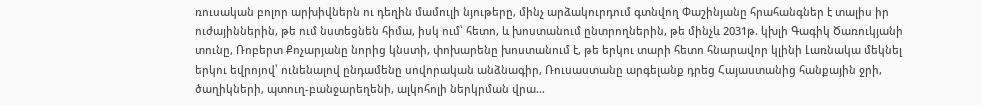ռուսական բոլոր արխիվներն ու դեղին մամուլի նյութերը, մինչ արձակուրդում գտնվող Փաշինյանը հրահանգներ է տալիս իր ուժայիններին, թե ում նստեցնեն հիմա, իսկ ում՝ հետո, և խոստանում ընտրողներին, թե մինչև 2031թ. կխլի Գագիկ Ծառուկյանի տունը, Ռոբերտ Քոչարյանը նորից կնստի, փոխարենը խոստանում է, թե երկու տարի հետո հնարավոր կլինի Լառնակա մեկնել երկու եվրոյով՝ ունենալով ընդամենը սովորական անձնագիր, Ռուսաստանը արգելանք դրեց Հայաստանից հանքային ջրի, ծաղիկների, պտուղ-բանջարեղենի, ալկոհոլի ներկրման վրա…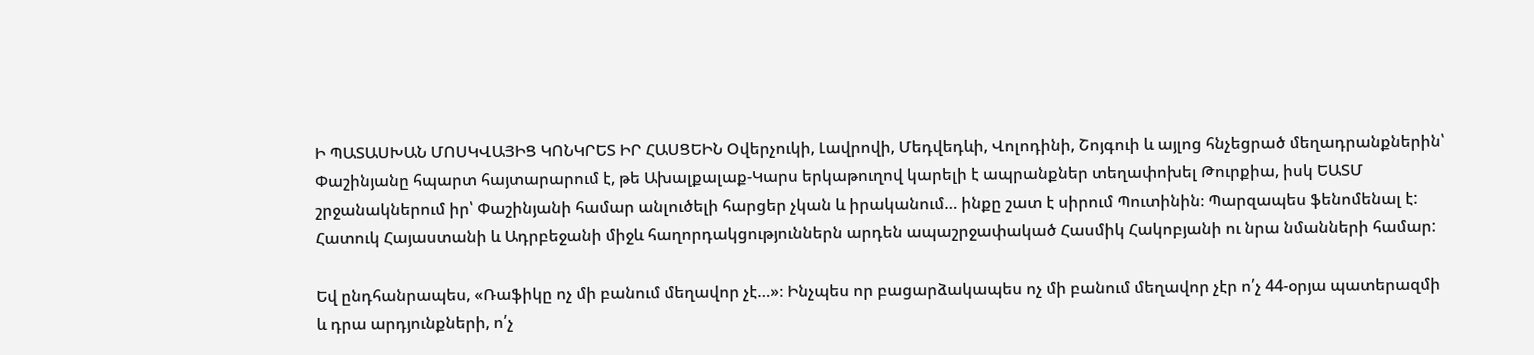Ի ՊԱՏԱՍԽԱՆ ՄՈՍԿՎԱՅԻՑ ԿՈՆԿՐԵՏ ԻՐ ՀԱՍՑԵԻՆ Օվերչուկի, Լավրովի, Մեդվեդևի, Վոլոդինի, Շոյգուի և այլոց հնչեցրած մեղադրանքներին՝ Փաշինյանը հպարտ հայտարարում է, թե Ախալքալաք-Կարս երկաթուղով կարելի է ապրանքներ տեղափոխել Թուրքիա, իսկ ԵԱՏՄ շրջանակներում իր՝ Փաշինյանի համար անլուծելի հարցեր չկան և իրականում… ինքը շատ է սիրում Պուտինին։ Պարզապես ֆենոմենալ է: Հատուկ Հայաստանի և Ադրբեջանի միջև հաղորդակցություններն արդեն ապաշրջափակած Հասմիկ Հակոբյանի ու նրա նմանների համար:

Եվ ընդհանրապես, «Ռաֆիկը ոչ մի բանում մեղավոր չէ…»։ Ինչպես որ բացարձակապես ոչ մի բանում մեղավոր չէր ո՛չ 44-օրյա պատերազմի և դրա արդյունքների, ո՛չ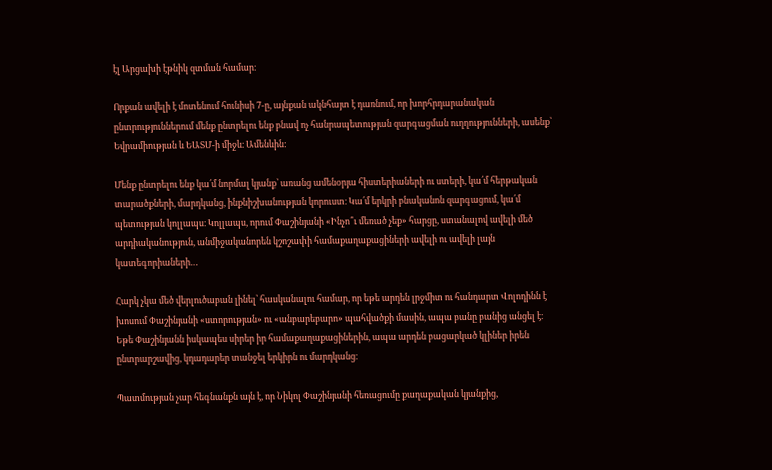էլ Արցախի էթնիկ զտման համար։

Որքան ավելի է մոտենում հունիսի 7-ը, այնքան ակնհայտ է դառնում, որ խորհրդարանական ընտրություններում մենք ընտրելու ենք բնավ ոչ հանրապետության զարգացման ուղղությունների, ասենք՝ Եվրամիության և ԵԱՏՄ-ի միջև։ Ամենևին:

Մենք ընտրելու ենք կա՛մ նորմալ կյանք՝ առանց ամենօրյա հիստերիաների ու ստերի, կա՛մ հերթական տարածքների, մարդկանց, ինքնիշխանության կորուստ։ Կա՛մ երկրի բնականոն զարգացում, կա՛մ պետության կոլլապս։ Կոլլապս, որում Փաշինյանի «Ինչո՞ւ մեռած չեք» հարցը, ստանալով ավելի մեծ արդիականություն, անմիջականորեն կշոշափի համաքաղաքացիների ավելի ու ավելի լայն կատեգորիաների…

Հարկ չկա մեծ վերլուծաբան լինել՝ հասկանալու համար, որ եթե արդեն լրջմիտ ու հանդարտ Վոլոդինն է խոսում Փաշինյանի «ստորության» ու «անբարեբարո» պահվածքի մասին, ապա բանը բանից անցել է։ Եթե Փաշինյանն իսկապես սիրեր իր համաքաղաքացիներին, ապա արդեն բացարկած կլիներ իրեն ընտրարշավից, կդադարեր տանջել երկիրն ու մարդկանց։

Պատմության չար հեգնանքն այն է, որ Նիկոլ Փաշինյանի հեռացումը քաղաքական կյանքից,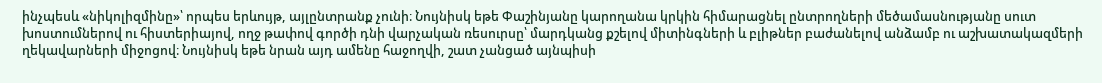ինչպեսև «նիկոլիզմինը»՝ որպես երևույթ, այլընտրանք չունի։ Նույնիսկ եթե Փաշինյանը կարողանա կրկին հիմարացնել ընտրողների մեծամասնությանը սուտ խոստումներով ու հիստերիայով, ողջ թափով գործի դնի վարչական ռեսուրսը՝ մարդկանց քշելով միտինգների և բլիթներ բաժանելով անձամբ ու աշխատակազմերի ղեկավարների միջոցով։ Նույնիսկ եթե նրան այդ ամենը հաջողվի, շատ չանցած այնպիսի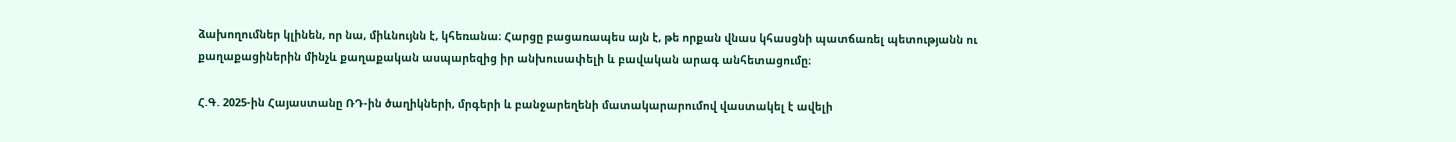ձախողումներ կլինեն, որ նա, միևնույնն է, կհեռանա։ Հարցը բացառապես այն է, թե որքան վնաս կհասցնի պատճառել պետությանն ու քաղաքացիներին մինչև քաղաքական ասպարեզից իր անխուսափելի և բավական արագ անհետացումը։

Հ.Գ. 2025-ին Հայաստանը ՌԴ-ին ծաղիկների, մրգերի և բանջարեղենի մատակարարումով վաստակել է ավելի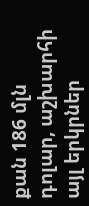քան 186 մլն դոլար, աշխարհի այլ երկրներ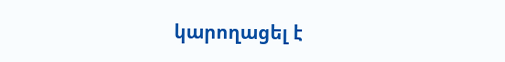կարողացել է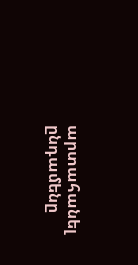արտահանել ընդամենը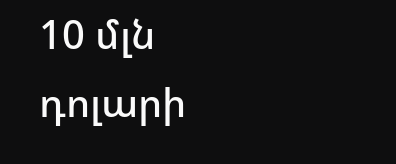10 մլն դոլարի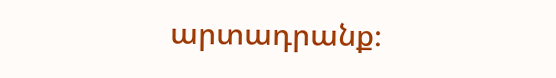արտադրանք։